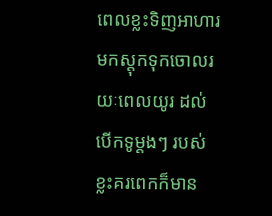ពេលខ្លះទិញអាហារមកស្តុកទុកចោលរយៈពេលយូរ ដល់បើកទូម្តងៗ របស់ខ្លះគរពេកក៏មាន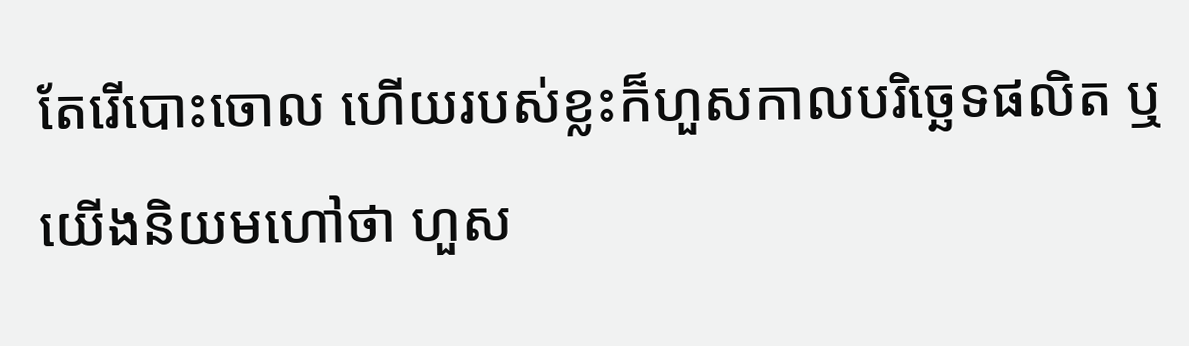តែរើបោះចោល ហើយរបស់ខ្លះក៏ហួសកាលបរិច្ឆេទផលិត ឬយើងនិយមហៅថា ហួស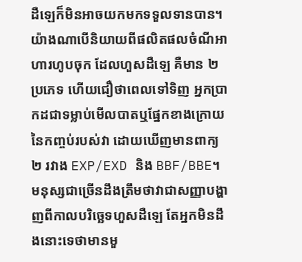ដឺឡេក៏មិនអាចយកមកទទួលទានបាន។
យ៉ាងណាបើនិយាយពីផលិតផលចំណីអាហារហូបចុក ដែលហួសដឺឡេ គឺមាន ២ ប្រភេទ ហើយជឿថាពេលទៅទិញ អ្នកប្រាកដជាទម្លាប់មើលបាតឬផ្នែកខាងក្រោយនៃកញ្ចប់របស់វា ដោយឃើញមានពាក្យ ២ រវាង EXP/EXD និង BBF/BBE។ មនុស្សជាច្រើនដឹងត្រឹមថាវាជាសញ្ញាបង្ហាញពីកាលបរិច្ឆេទហួសដឺឡេ តែអ្នកមិនដឹងនោះទេថាមានមួ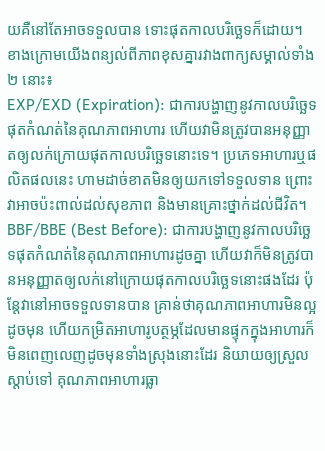យគឺនៅតែអាចទទួលបាន ទោះផុតកាលបរិច្ឆេទក៏ដោយ។
ខាងក្រោមយើងពន្យល់ពីភាពខុសគ្នារវាងពាក្យសម្គាល់ទាំង ២ នោះ៖
EXP/EXD (Expiration): ជាការបង្ហាញនូវកាលបរិច្ឆេទផុតកំណត់នៃគុណភាពអាហារ ហើយវាមិនត្រូវបានអនុញ្ញាតឲ្យលក់ក្រោយផុតកាលបរិច្ឆេទនោះទេ។ ប្រភេទអាហារឬផលិតផលនេះ ហាមដាច់ខាតមិនឲ្យយកទៅទទួលទាន ព្រោះវាអាចប៉ះពាល់ដល់សុខភាព និងមានគ្រោះថ្នាក់ដល់ជីវិត។
BBF/BBE (Best Before): ជាការបង្ហាញនូវកាលបរិច្ឆេទផុតកំណត់នៃគុណភាពអាហារដូចគ្នា ហើយវាក៏មិនត្រូវបានអនុញ្ញាតឲ្យលក់នៅក្រោយផុតកាលបរិច្ឆេទនោះផងដែរ ប៉ុន្តែវានៅអាចទទួលទានបាន គ្រាន់ថាគុណភាពអាហារមិនល្អដូចមុន ហើយកម្រិតអាហារូបត្ថម្ភដែលមានផ្ទុកក្នុងអាហារក៏មិនពេញលេញដូចមុនទាំងស្រុងនោះដែរ និយាយឲ្យស្រួលស្តាប់ទៅ គុណភាពអាហារធ្លា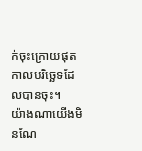ក់ចុះក្រោយផុតកាលបរិច្ឆេទដែលបានចុះ។
យ៉ាងណាយើងមិនណែ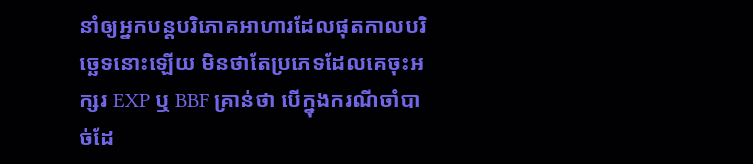នាំឲ្យអ្នកបន្តបរិភោគអាហារដែលផុតកាលបរិច្ឆេទនោះឡើយ មិនថាតែប្រភេទដែលគេចុះអក្សរ EXP ឬ BBF គ្រាន់ថា បើក្នុងករណីចាំបាច់ដែ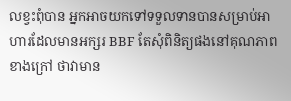លខ្វះពុំបាន អ្នកអាចយកទៅទទួលទានបានសម្រាប់អាហារដែលមានអក្សរ BBF តែសុំពិនិត្យផងនៅគុណភាពខាងក្រៅ ថាវាមាន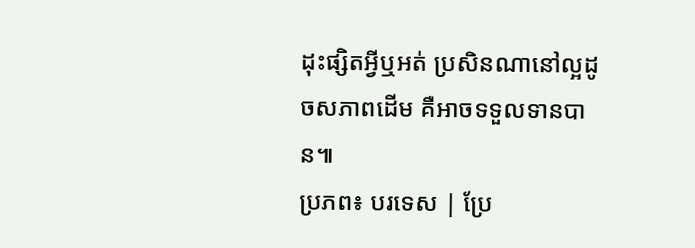ដុះផ្សិតអ្វីឬអត់ ប្រសិនណានៅល្អដូចសភាពដើម គឺអាចទទួលទានបាន៕
ប្រភព៖ បរទេស | ប្រែ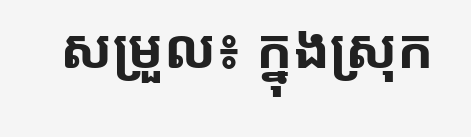សម្រួល៖ ក្នុងស្រុក